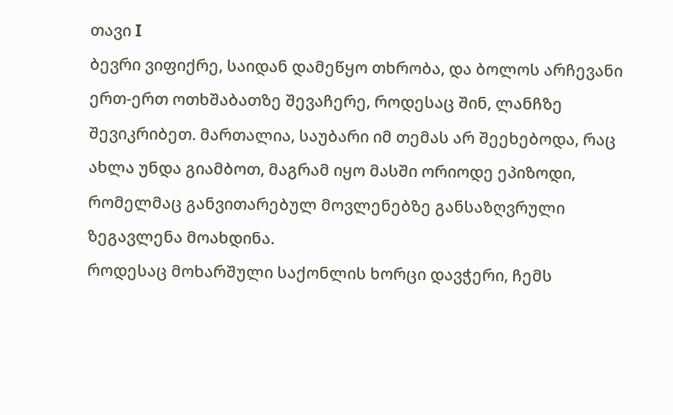თავი I
ბევრი ვიფიქრე, საიდან დამეწყო თხრობა, და ბოლოს არჩევანი ერთ-ერთ ოთხშაბათზე შევაჩერე, როდესაც შინ, ლანჩზე შევიკრიბეთ. მართალია, საუბარი იმ თემას არ შეეხებოდა, რაც ახლა უნდა გიამბოთ, მაგრამ იყო მასში ორიოდე ეპიზოდი, რომელმაც განვითარებულ მოვლენებზე განსაზღვრული ზეგავლენა მოახდინა.
როდესაც მოხარშული საქონლის ხორცი დავჭერი, ჩემს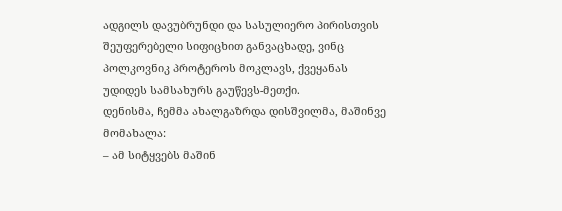ადგილს დავუბრუნდი და სასულიერო პირისთვის შეუფერებელი სიფიცხით განვაცხადე, ვინც პოლკოვნიკ პროტეროს მოკლავს, ქვეყანას უდიდეს სამსახურს გაუწევს-მეთქი.
დენისმა, ჩემმა ახალგაზრდა დისშვილმა, მაშინვე მომახალა:
– ამ სიტყვებს მაშინ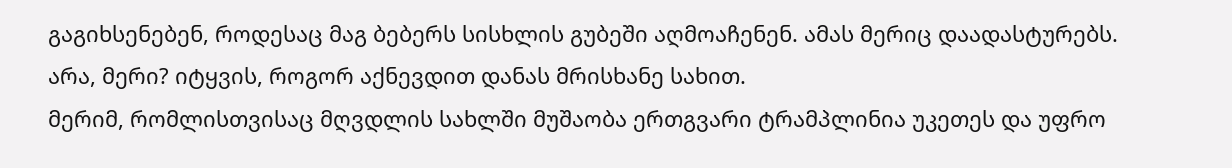გაგიხსენებენ, როდესაც მაგ ბებერს სისხლის გუბეში აღმოაჩენენ. ამას მერიც დაადასტურებს. არა, მერი? იტყვის, როგორ აქნევდით დანას მრისხანე სახით.
მერიმ, რომლისთვისაც მღვდლის სახლში მუშაობა ერთგვარი ტრამპლინია უკეთეს და უფრო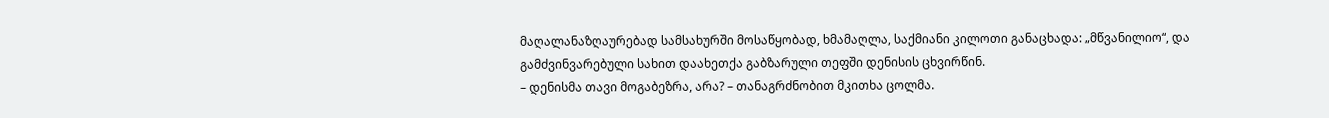მაღალანაზღაურებად სამსახურში მოსაწყობად, ხმამაღლა, საქმიანი კილოთი განაცხადა: „მწვანილიო“, და გამძვინვარებული სახით დაახეთქა გაბზარული თეფში დენისის ცხვირწინ.
– დენისმა თავი მოგაბეზრა, არა? – თანაგრძნობით მკითხა ცოლმა.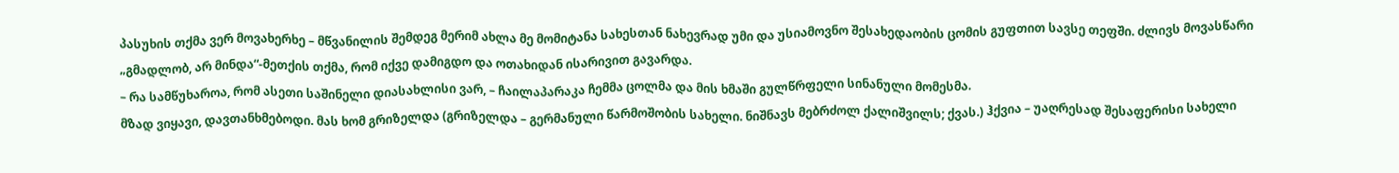პასუხის თქმა ვერ მოვახერხე – მწვანილის შემდეგ მერიმ ახლა მე მომიტანა სახესთან ნახევრად უმი და უსიამოვნო შესახედაობის ცომის გუფთით სავსე თეფში. ძლივს მოვასწარი „გმადლობ, არ მინდა“-მეთქის თქმა, რომ იქვე დამიგდო და ოთახიდან ისარივით გავარდა.
– რა სამწუხაროა, რომ ასეთი საშინელი დიასახლისი ვარ, – ჩაილაპარაკა ჩემმა ცოლმა და მის ხმაში გულწრფელი სინანული მომესმა.
მზად ვიყავი, დავთანხმებოდი. მას ხომ გრიზელდა (გრიზელდა – გერმანული წარმოშობის სახელი. ნიშნავს მებრძოლ ქალიშვილს; ქვას.) ჰქვია – უაღრესად შესაფერისი სახელი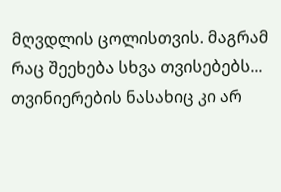მღვდლის ცოლისთვის. მაგრამ რაც შეეხება სხვა თვისებებს... თვინიერების ნასახიც კი არ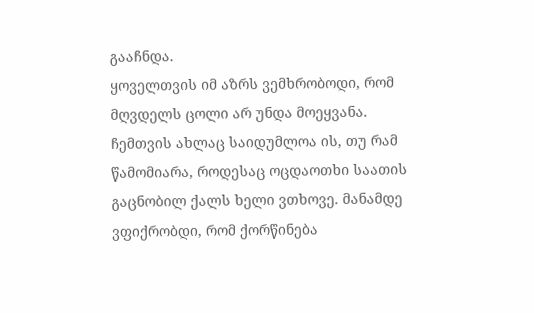გააჩნდა.
ყოველთვის იმ აზრს ვემხრობოდი, რომ მღვდელს ცოლი არ უნდა მოეყვანა. ჩემთვის ახლაც საიდუმლოა ის, თუ რამ წამომიარა, როდესაც ოცდაოთხი საათის გაცნობილ ქალს ხელი ვთხოვე. მანამდე ვფიქრობდი, რომ ქორწინება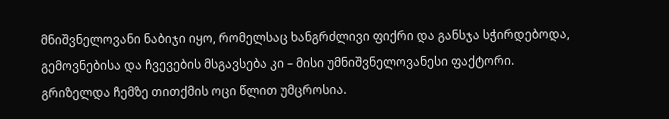მნიშვნელოვანი ნაბიჯი იყო, რომელსაც ხანგრძლივი ფიქრი და განსჯა სჭირდებოდა, გემოვნებისა და ჩვევების მსგავსება კი – მისი უმნიშვნელოვანესი ფაქტორი.
გრიზელდა ჩემზე თითქმის ოცი წლით უმცროსია.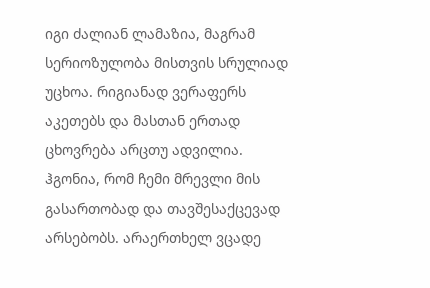იგი ძალიან ლამაზია, მაგრამ სერიოზულობა მისთვის სრულიად უცხოა. რიგიანად ვერაფერს აკეთებს და მასთან ერთად ცხოვრება არცთუ ადვილია. ჰგონია, რომ ჩემი მრევლი მის გასართობად და თავშესაქცევად არსებობს. არაერთხელ ვცადე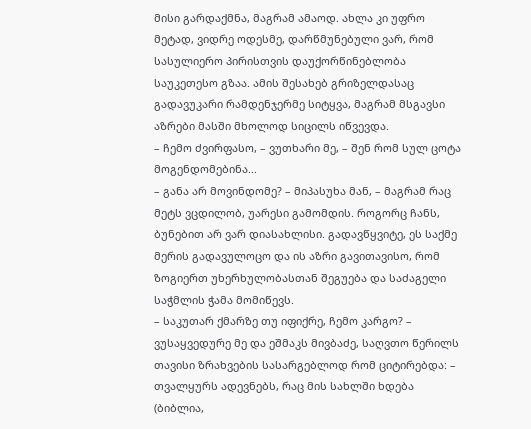მისი გარდაქმნა, მაგრამ ამაოდ. ახლა კი უფრო მეტად, ვიდრე ოდესმე, დარწმუნებული ვარ, რომ სასულიერო პირისთვის დაუქორწინებლობა საუკეთესო გზაა. ამის შესახებ გრიზელდასაც გადავუკარი რამდენჯერმე სიტყვა, მაგრამ მსგავსი აზრები მასში მხოლოდ სიცილს იწვევდა.
– ჩემო ძვირფასო, – ვუთხარი მე, – შენ რომ სულ ცოტა მოგენდომებინა...
– განა არ მოვინდომე? – მიპასუხა მან, – მაგრამ რაც მეტს ვცდილობ, უარესი გამომდის. როგორც ჩანს, ბუნებით არ ვარ დიასახლისი. გადავწყვიტე, ეს საქმე მერის გადავულოცო და ის აზრი გავითავისო, რომ ზოგიერთ უხერხულობასთან შეგუება და საძაგელი საჭმლის ჭამა მომიწევს.
– საკუთარ ქმარზე თუ იფიქრე, ჩემო კარგო? – ვუსაყვედურე მე და ეშმაკს მივბაძე, საღვთო წერილს თავისი ზრახვების სასარგებლოდ რომ ციტირებდა: – თვალყურს ადევნებს, რაც მის სახლში ხდება (ბიბლია,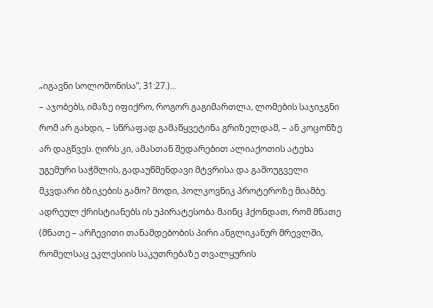„იგავნი სოლომონისა“, 31:27.)...
– აჯობებს, იმაზე იფიქრო, როგორ გაგიმართლა, ლომების საჯიჯგნი რომ არ გახდი, – სწრაფად გამაწყვეტინა გრიზელდამ, – ან კოცონზე არ დაგწვეს. ღირს კი, ამასთან შედარებით ალიაქოთის ატეხა უგემური საჭმლის, გადაუწმენდავი მტვრისა და გამოუგველი მკვდარი ბზიკების გამო? მოდი, პოლკოვნიკ პროტეროზე მიამბე. ადრეულ ქრისტიანებს ის უპირატესობა მაინც ჰქონდათ, რომ მნათე (მნათე – არჩევითი თანამდებობის პირი ანგლიკანურ მრევლში, რომელსაც ეკლესიის საკუთრებაზე თვალყურის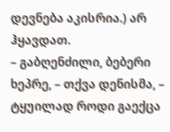დევნება აკისრია.) არ ჰყავდათ.
– გაბღენძილი, ბებერი ხეპრე, – თქვა დენისმა, – ტყუილად როდი გაექცა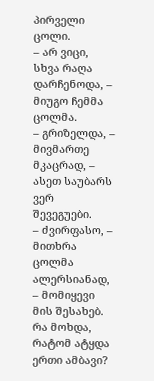პირველი ცოლი.
– არ ვიცი, სხვა რაღა დარჩენოდა, – მიუგო ჩემმა ცოლმა.
– გრიზელდა, – მივმართე მკაცრად, – ასეთ საუბარს ვერ შევეგუები.
– ძვირფასო, – მითხრა ცოლმა ალერსიანად, – მომიყევი მის შესახებ. რა მოხდა, რატომ ატყდა ერთი ამბავი?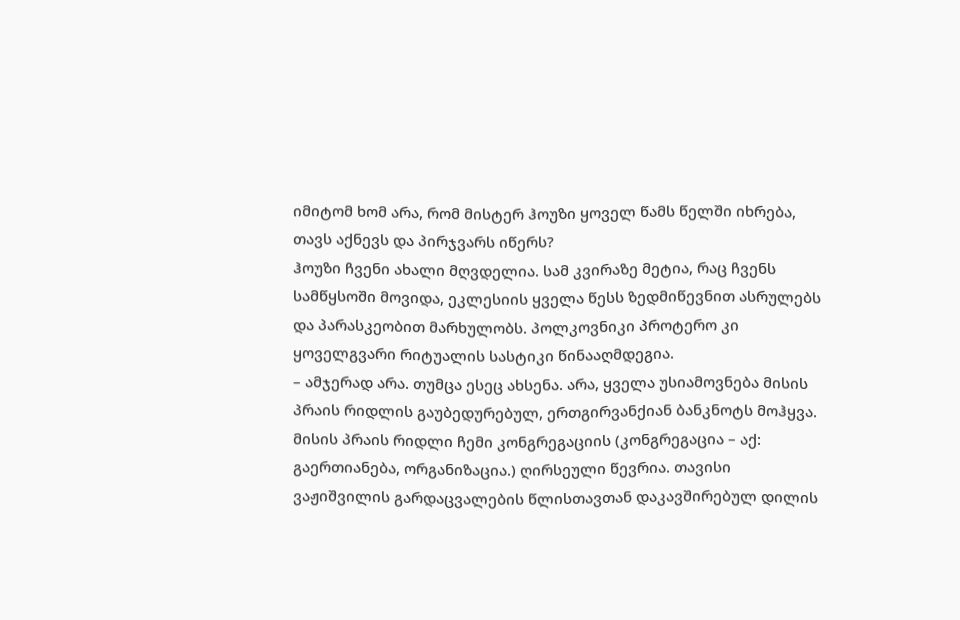იმიტომ ხომ არა, რომ მისტერ ჰოუზი ყოველ წამს წელში იხრება, თავს აქნევს და პირჯვარს იწერს?
ჰოუზი ჩვენი ახალი მღვდელია. სამ კვირაზე მეტია, რაც ჩვენს სამწყსოში მოვიდა, ეკლესიის ყველა წესს ზედმიწევნით ასრულებს და პარასკეობით მარხულობს. პოლკოვნიკი პროტერო კი ყოველგვარი რიტუალის სასტიკი წინააღმდეგია.
– ამჯერად არა. თუმცა ესეც ახსენა. არა, ყველა უსიამოვნება მისის პრაის რიდლის გაუბედურებულ, ერთგირვანქიან ბანკნოტს მოჰყვა.
მისის პრაის რიდლი ჩემი კონგრეგაციის (კონგრეგაცია – აქ: გაერთიანება, ორგანიზაცია.) ღირსეული წევრია. თავისი ვაჟიშვილის გარდაცვალების წლისთავთან დაკავშირებულ დილის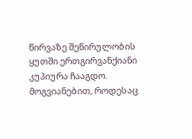წირვაზე შეწირულობის ყუთში ერთგირვანქიანი კუპიურა ჩააგდო. მოგვიანებით, როდესაც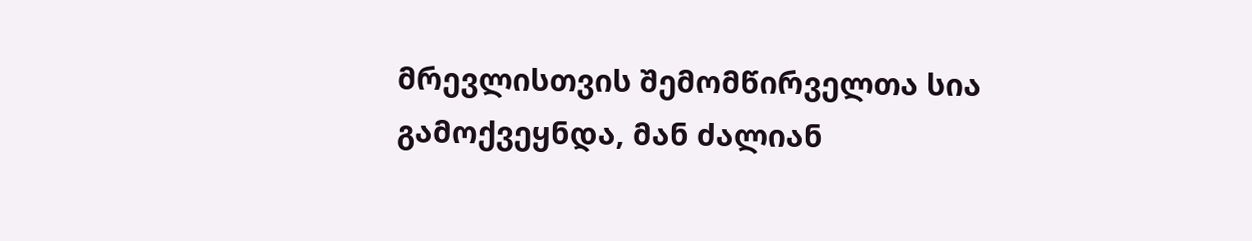მრევლისთვის შემომწირველთა სია გამოქვეყნდა, მან ძალიან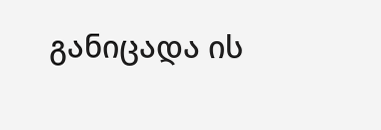განიცადა ის